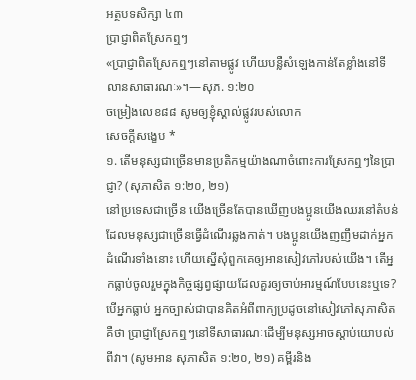អត្ថបទសិក្សា ៤៣
ប្រាជ្ញាពិតស្រែកឮៗ
«ប្រាជ្ញាពិតស្រែកឮៗនៅតាមផ្លូវ ហើយបន្លឺសំឡេងកាន់តែខ្លាំងនៅទីលានសាធារណៈ»។—សុភ. ១:២០
ចម្រៀងលេខ៨៨ សូមឲ្យខ្ញុំស្គាល់ផ្លូវរបស់លោក
សេចក្ដីសង្ខេប *
១. តើមនុស្សជាច្រើនមានប្រតិកម្មយ៉ាងណាចំពោះការស្រែកឮៗនៃប្រាជ្ញា? (សុភាសិត ១:២០, ២១)
នៅប្រទេសជាច្រើន យើងច្រើនតែបានឃើញបងប្អូនយើងឈរនៅតំបន់ដែលមនុស្សជាច្រើនធ្វើដំណើរឆ្លងកាត់។ បងប្អូនយើងញញឹមដាក់អ្នកដំណើរទាំងនោះ ហើយស្នើសុំពួកគេឲ្យអានសៀវភៅរបស់យើង។ តើអ្នកធ្លាប់ចូលរួមក្នុងកិច្ចផ្សព្វផ្សាយដែលគួរឲ្យចាប់អារម្មណ៍បែបនេះឬទេ? បើអ្នកធ្លាប់ អ្នកច្បាស់ជាបានគិតអំពីពាក្យប្រដូចនៅសៀវភៅសុភាសិតគឺថា ប្រាជ្ញាស្រែកឮៗនៅទីសាធារណៈដើម្បីមនុស្សអាចស្ដាប់យោបល់ពីវា។ (សូមអាន សុភាសិត ១:២០, ២១) គម្ពីរនិង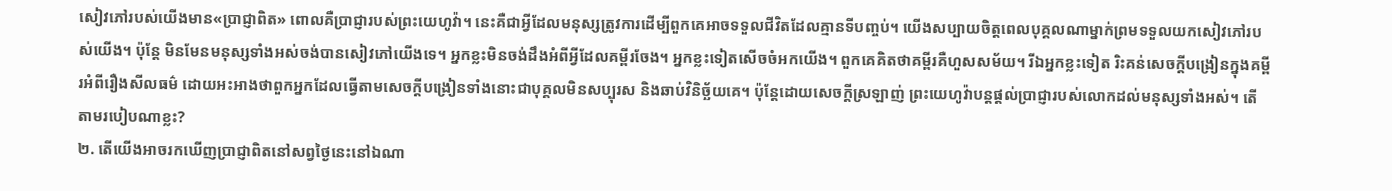សៀវភៅរបស់យើងមាន«ប្រាជ្ញាពិត» ពោលគឺប្រាជ្ញារបស់ព្រះយេហូវ៉ា។ នេះគឺជាអ្វីដែលមនុស្សត្រូវការដើម្បីពួកគេអាចទទួលជីវិតដែលគ្មានទីបញ្ចប់។ យើងសប្បាយចិត្តពេលបុគ្គលណាម្នាក់ព្រមទទួលយកសៀវភៅរបស់យើង។ ប៉ុន្តែ មិនមែនមនុស្សទាំងអស់ចង់បានសៀវភៅយើងទេ។ អ្នកខ្លះមិនចង់ដឹងអំពីអ្វីដែលគម្ពីរចែង។ អ្នកខ្លះទៀតសើចចំអកយើង។ ពួកគេគិតថាគម្ពីរគឺហួសសម័យ។ រីឯអ្នកខ្លះទៀត រិះគន់សេចក្ដីបង្រៀនក្នុងគម្ពីរអំពីរឿងសីលធម៌ ដោយអះអាងថាពួកអ្នកដែលធ្វើតាមសេចក្ដីបង្រៀនទាំងនោះជាបុគ្គលមិនសប្បុរស និងឆាប់វិនិច្ឆ័យគេ។ ប៉ុន្តែដោយសេចក្ដីស្រឡាញ់ ព្រះយេហូវ៉ាបន្តផ្ដល់ប្រាជ្ញារបស់លោកដល់មនុស្សទាំងអស់។ តើតាមរបៀបណាខ្លះ?
២. តើយើងអាចរកឃើញប្រាជ្ញាពិតនៅសព្វថ្ងៃនេះនៅឯណា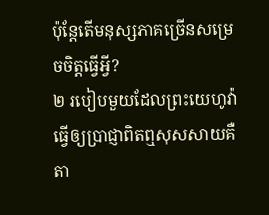ប៉ុន្តែតើមនុស្សភាគច្រើនសម្រេចចិត្តធ្វើអ្វី?
២ របៀបមួយដែលព្រះយេហូវ៉ាធ្វើឲ្យប្រាជ្ញាពិតឮសុសសាយគឺតា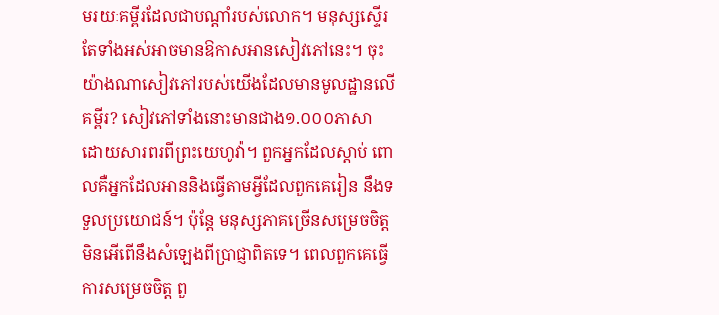មរយៈគម្ពីរដែលជាបណ្ដាំរបស់លោក។ មនុស្សស្ទើរតែទាំងអស់អាចមានឱកាសអានសៀវភៅនេះ។ ចុះយ៉ាងណាសៀវភៅរបស់យើងដែលមានមូលដ្ឋានលើគម្ពីរ? សៀវភៅទាំងនោះមានជាង១.០០០ភាសា ដោយសារពរពីព្រះយេហូវ៉ា។ ពួកអ្នកដែលស្ដាប់ ពោលគឺអ្នកដែលអាននិងធ្វើតាមអ្វីដែលពួកគេរៀន នឹងទទួលប្រយោជន៍។ ប៉ុន្តែ មនុស្សភាគច្រើនសម្រេចចិត្តមិនអើពើនឹងសំឡេងពីប្រាជ្ញាពិតទេ។ ពេលពួកគេធ្វើ ការសម្រេចចិត្ត ពួ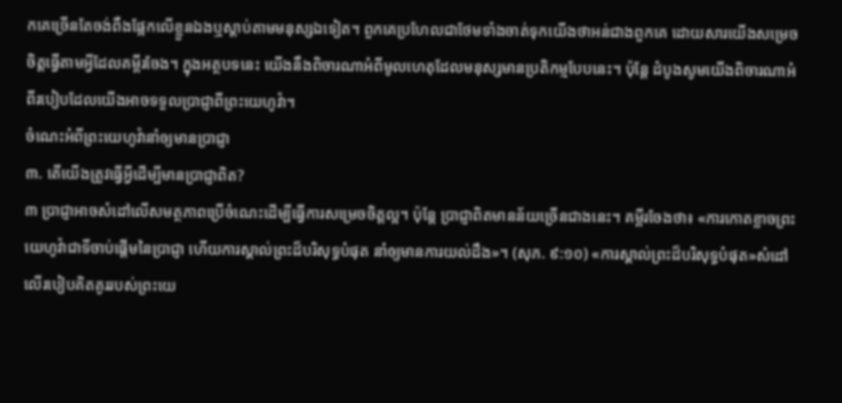កគេច្រើនតែចង់ពឹងផ្អែកលើខ្លួនឯងឬស្ដាប់តាមមនុស្សឯទៀត។ ពួកគេប្រហែលជាថែមទាំងចាត់ទុកយើងថាអន់ជាងពួកគេ ដោយសារយើងសម្រេចចិត្តធ្វើតាមអ្វីដែលគម្ពីរចែង។ ក្នុងអត្ថបទនេះ យើងនឹងពិចារណាអំពីមូលហេតុដែលមនុស្សមានប្រតិកម្មបែបនេះ។ ប៉ុន្តែ ដំបូងសូមយើងពិចារណាអំពីរបៀបដែលយើងអាចទទួលប្រាជ្ញាពីព្រះយេហូវ៉ា។
ចំណេះអំពីព្រះយេហូវ៉ានាំឲ្យមានប្រាជ្ញា
៣. តើយើងត្រូវធ្វើអ្វីដើម្បីមានប្រាជ្ញាពិត?
៣ ប្រាជ្ញាអាចសំដៅលើសមត្ថភាពប្រើចំណេះដើម្បីធ្វើការសម្រេចចិត្តល្អ។ ប៉ុន្តែ ប្រាជ្ញាពិតមានន័យច្រើនជាងនេះ។ គម្ពីរចែងថា៖ «ការកោតខ្លាចព្រះយេហូវ៉ាជាទីចាប់ផ្ដើមនៃប្រាជ្ញា ហើយការស្គាល់ព្រះដ៏បរិសុទ្ធបំផុត នាំឲ្យមានការយល់ដឹង»។ (សុភ. ៩:១០) «ការស្គាល់ព្រះដ៏បរិសុទ្ធបំផុត»សំដៅលើរបៀបគិតគូររបស់ព្រះយេ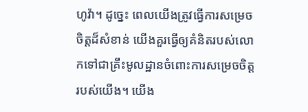ហូវ៉ា។ ដូច្នេះ ពេលយើងត្រូវធ្វើការសម្រេចចិត្តដ៏សំខាន់ យើងគួរធ្វើឲ្យគំនិតរបស់លោកទៅជាគ្រឹះមូលដ្ឋានចំពោះការសម្រេចចិត្តរបស់យើង។ យើង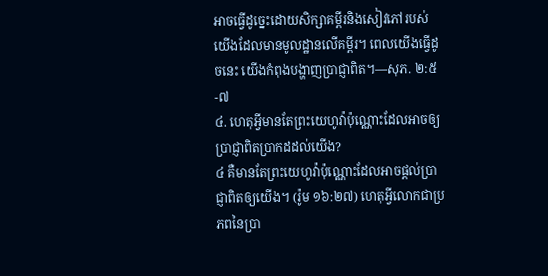អាចធ្វើដូច្នេះដោយសិក្សាគម្ពីរនិងសៀវភៅរបស់យើងដែលមានមូលដ្ឋានលើគម្ពីរ។ ពេលយើងធ្វើដូចនេះ យើងកំពុងបង្ហាញប្រាជ្ញាពិត។—សុភ. ២:៥-៧
៤. ហេតុអ្វីមានតែព្រះយេហូវ៉ាប៉ុណ្ណោះដែលអាចឲ្យប្រាជ្ញាពិតប្រាកដដល់យើង?
៤ គឺមានតែព្រះយេហូវ៉ាប៉ុណ្ណោះដែលអាចផ្ដល់ប្រាជ្ញាពិតឲ្យយើង។ (រ៉ូម ១៦:២៧) ហេតុអ្វីលោកជាប្រភពនៃប្រា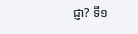ជ្ញា? ទី១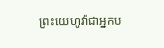ព្រះយេហូវ៉ាជាអ្នកប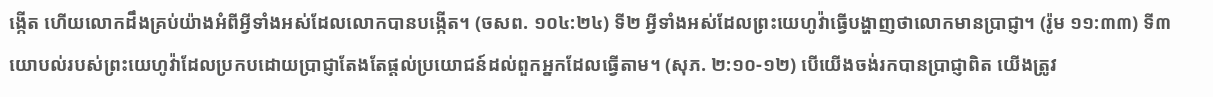ង្កើត ហើយលោកដឹងគ្រប់យ៉ាងអំពីអ្វីទាំងអស់ដែលលោកបានបង្កើត។ (ចសព. ១០៤:២៤) ទី២ អ្វីទាំងអស់ដែលព្រះយេហូវ៉ាធ្វើបង្ហាញថាលោកមានប្រាជ្ញា។ (រ៉ូម ១១:៣៣) ទី៣ យោបល់របស់ព្រះយេហូវ៉ាដែលប្រកបដោយប្រាជ្ញាតែងតែផ្ដល់ប្រយោជន៍ដល់ពួកអ្នកដែលធ្វើតាម។ (សុភ. ២:១០-១២) បើយើងចង់រកបានប្រាជ្ញាពិត យើងត្រូវ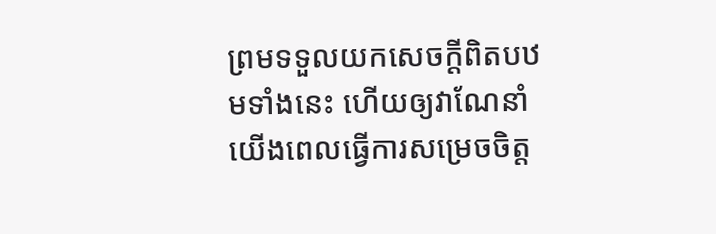ព្រមទទួលយកសេចក្ដីពិតបឋមទាំងនេះ ហើយឲ្យវាណែនាំយើងពេលធ្វើការសម្រេចចិត្ត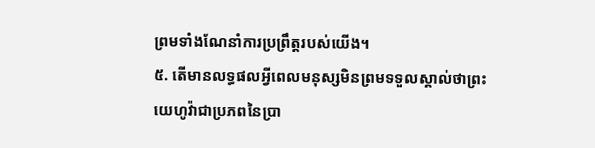ព្រមទាំងណែនាំការប្រព្រឹត្តរបស់យើង។
៥. តើមានលទ្ធផលអ្វីពេលមនុស្សមិនព្រមទទួលស្គាល់ថាព្រះយេហូវ៉ាជាប្រភពនៃប្រា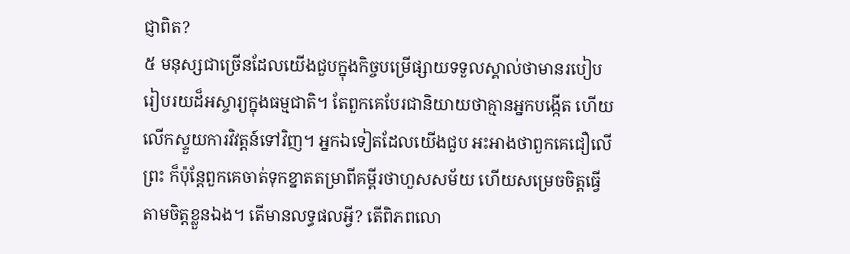ជ្ញាពិត?
៥ មនុស្សជាច្រើនដែលយើងជួបក្នុងកិច្ចបម្រើផ្សាយទទួលស្គាល់ថាមានរបៀបរៀបរយដ៏អស្ចារ្យក្នុងធម្មជាតិ។ តែពួកគេបែរជានិយាយថាគ្មានអ្នកបង្កើត ហើយលើកស្ទួយការវិវត្តន៍ទៅវិញ។ អ្នកឯទៀតដែលយើងជួប អះអាងថាពួកគេជឿលើព្រះ ក៏ប៉ុន្តែពួកគេចាត់ទុកខ្នាតតម្រាពីគម្ពីរថាហួសសម័យ ហើយសម្រេចចិត្តធ្វើតាមចិត្តខ្លួនឯង។ តើមានលទ្ធផលអ្វី? តើពិភពលោ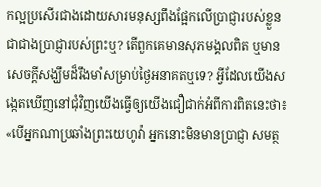កល្អប្រសើរជាងដោយសារមនុស្សពឹងផ្អែកលើប្រាជ្ញារបស់ខ្លួនជាជាងប្រាជ្ញារបស់ព្រះឬ? តើពួកគេមានសុភមង្គលពិត ឬមានសេចក្ដីសង្ឃឹមដ៏រឹងមាំសម្រាប់ថ្ងៃអនាគតឬទេ? អ្វីដែលយើងសង្កេតឃើញនៅជុំវិញយើងធ្វើឲ្យយើងជឿជាក់អំពីការពិតនេះថា៖ «បើអ្នកណាប្រឆាំងព្រះយេហូវ៉ា អ្នកនោះមិនមានប្រាជ្ញា សមត្ថ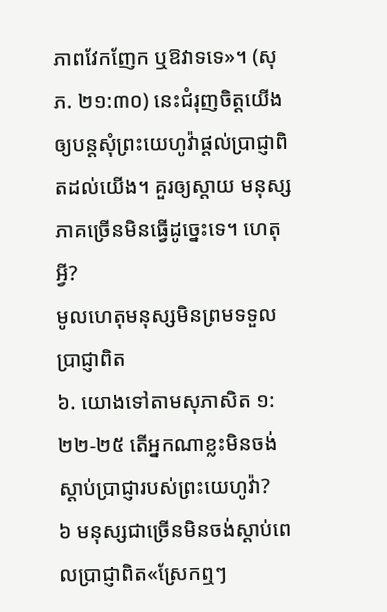ភាពវែកញែក ឬឱវាទទេ»។ (សុភ. ២១:៣០) នេះជំរុញចិត្តយើងឲ្យបន្តសុំព្រះយេហូវ៉ាផ្ដល់ប្រាជ្ញាពិតដល់យើង។ គួរឲ្យស្ដាយ មនុស្សភាគច្រើនមិនធ្វើដូច្នេះទេ។ ហេតុអ្វី?
មូលហេតុមនុស្សមិនព្រមទទួលប្រាជ្ញាពិត
៦. យោងទៅតាមសុភាសិត ១:២២-២៥ តើអ្នកណាខ្លះមិនចង់ស្ដាប់ប្រាជ្ញារបស់ព្រះយេហូវ៉ា?
៦ មនុស្សជាច្រើនមិនចង់ស្ដាប់ពេលប្រាជ្ញាពិត«ស្រែកឮៗ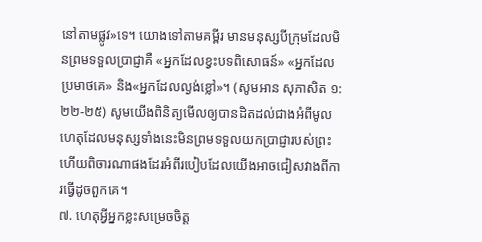នៅតាមផ្លូវ»ទេ។ យោងទៅតាមគម្ពីរ មានមនុស្សបីក្រុមដែលមិនព្រមទទួលប្រាជ្ញាគឺ «អ្នកដែលខ្វះបទពិសោធន៍» «អ្នកដែលប្រមាថគេ» និង«អ្នកដែលល្ងង់ខ្លៅ»។ (សូមអាន សុភាសិត ១:២២-២៥) សូមយើងពិនិត្យមើលឲ្យបានដិតដល់ជាងអំពីមូលហេតុដែលមនុស្សទាំងនេះមិនព្រមទទួលយកប្រាជ្ញារបស់ព្រះ ហើយពិចារណាផងដែរអំពីរបៀបដែលយើងអាចជៀសវាងពីការធ្វើដូចពួកគេ។
៧. ហេតុអ្វីអ្នកខ្លះសម្រេចចិត្ត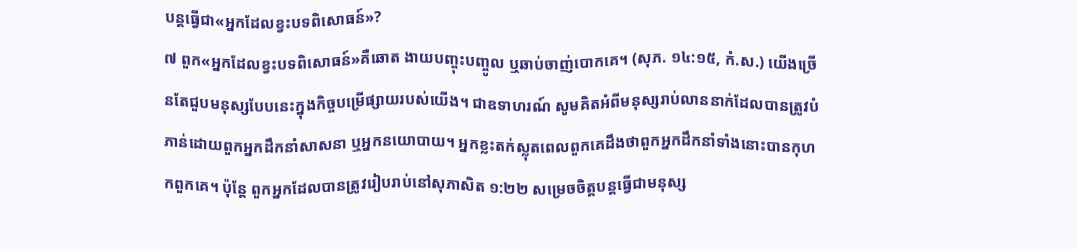បន្តធ្វើជា«អ្នកដែលខ្វះបទពិសោធន៍»?
៧ ពួក«អ្នកដែលខ្វះបទពិសោធន៍»គឺឆោត ងាយបញ្ចុះបញ្ចូល ឬឆាប់ចាញ់បោកគេ។ (សុភ. ១៤:១៥, កំ.ស.) យើងច្រើនតែជួបមនុស្សបែបនេះក្នុងកិច្ចបម្រើផ្សាយរបស់យើង។ ជាឧទាហរណ៍ សូមគិតអំពីមនុស្សរាប់លាននាក់ដែលបានត្រូវបំភាន់ដោយពួកអ្នកដឹកនាំសាសនា ឬអ្នកនយោបាយ។ អ្នកខ្លះតក់ស្លុតពេលពួកគេដឹងថាពួកអ្នកដឹកនាំទាំងនោះបានកុហកពួកគេ។ ប៉ុន្តែ ពួកអ្នកដែលបានត្រូវរៀបរាប់នៅសុភាសិត ១:២២ សម្រេចចិត្តបន្តធ្វើជាមនុស្ស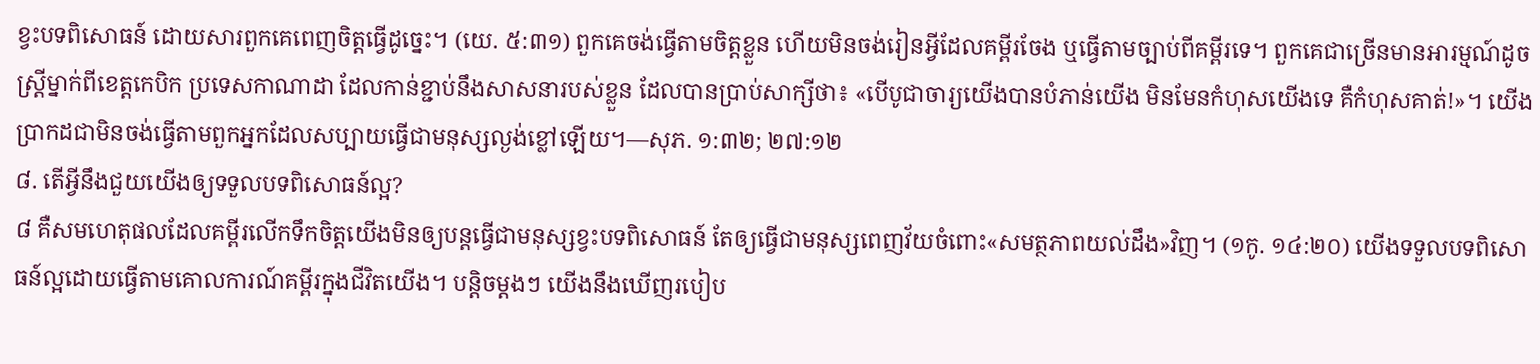ខ្វះបទពិសោធន៍ ដោយសារពួកគេពេញចិត្តធ្វើដូច្នេះ។ (យេ. ៥:៣១) ពួកគេចង់ធ្វើតាមចិត្តខ្លួន ហើយមិនចង់រៀនអ្វីដែលគម្ពីរចែង ឬធ្វើតាមច្បាប់ពីគម្ពីរទេ។ ពួកគេជាច្រើនមានអារម្មណ៍ដូចស្ត្រីម្នាក់ពីខេត្តកេបិក ប្រទេសកាណាដា ដែលកាន់ខ្ជាប់នឹងសាសនារបស់ខ្លួន ដែលបានប្រាប់សាក្សីថា៖ «បើបូជាចារ្យយើងបានបំភាន់យើង មិនមែនកំហុសយើងទេ គឺកំហុសគាត់!»។ យើងប្រាកដជាមិនចង់ធ្វើតាមពួកអ្នកដែលសប្បាយធ្វើជាមនុស្សល្ងង់ខ្លៅឡើយ។—សុភ. ១:៣២; ២៧:១២
៨. តើអ្វីនឹងជួយយើងឲ្យទទួលបទពិសោធន៍ល្អ?
៨ គឺសមហេតុផលដែលគម្ពីរលើកទឹកចិត្តយើងមិនឲ្យបន្តធ្វើជាមនុស្សខ្វះបទពិសោធន៍ តែឲ្យធ្វើជាមនុស្សពេញវ័យចំពោះ«សមត្ថភាពយល់ដឹង»វិញ។ (១កូ. ១៤:២០) យើងទទួលបទពិសោធន៍ល្អដោយធ្វើតាមគោលការណ៍គម្ពីរក្នុងជីវិតយើង។ បន្តិចម្ដងៗ យើងនឹងឃើញរបៀប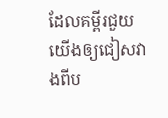ដែលគម្ពីរជួយយើងឲ្យជៀសវាងពីប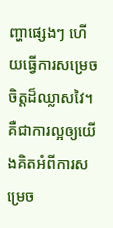ញ្ហាផ្សេងៗ ហើយធ្វើការសម្រេចចិត្តដ៏ឈ្លាសវៃ។ គឺជាការល្អឲ្យយើងគិតអំពីការសម្រេច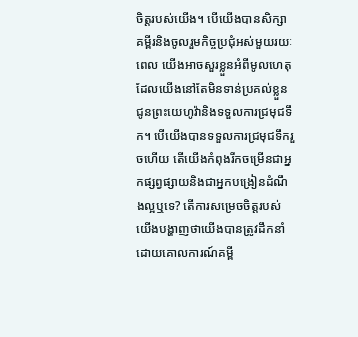ចិត្តរបស់យើង។ បើយើងបានសិក្សាគម្ពីរនិងចូលរួមកិច្ចប្រជុំអស់មួយរយៈពេល យើងអាចសួរខ្លួនអំពីមូលហេតុដែលយើងនៅតែមិនទាន់ប្រគល់ខ្លួនជូនព្រះយេហូវ៉ានិងទទួលការជ្រមុជទឹក។ បើយើងបានទទួលការជ្រមុជទឹករួចហើយ តើយើងកំពុងរីកចម្រើនជាអ្នកផ្សព្វផ្សាយនិងជាអ្នកបង្រៀនដំណឹងល្អឬទេ? តើការសម្រេចចិត្តរបស់យើងបង្ហាញថាយើងបានត្រូវដឹកនាំដោយគោលការណ៍គម្ពី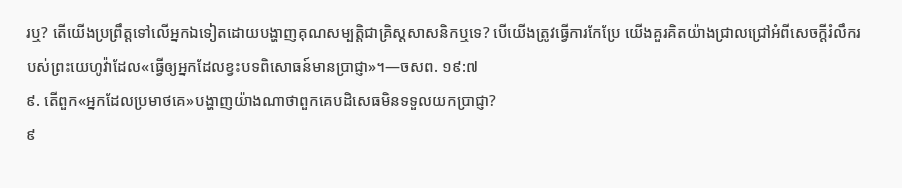រឬ? តើយើងប្រព្រឹត្តទៅលើអ្នកឯទៀតដោយបង្ហាញគុណសម្បត្តិជាគ្រិស្តសាសនិកឬទេ? បើយើងត្រូវធ្វើការកែប្រែ យើងគួរគិតយ៉ាងជ្រាលជ្រៅអំពីសេចក្ដីរំលឹករបស់ព្រះយេហូវ៉ាដែល«ធ្វើឲ្យអ្នកដែលខ្វះបទពិសោធន៍មានប្រាជ្ញា»។—ចសព. ១៩:៧
៩. តើពួក«អ្នកដែលប្រមាថគេ»បង្ហាញយ៉ាងណាថាពួកគេបដិសេធមិនទទួលយកប្រាជ្ញា?
៩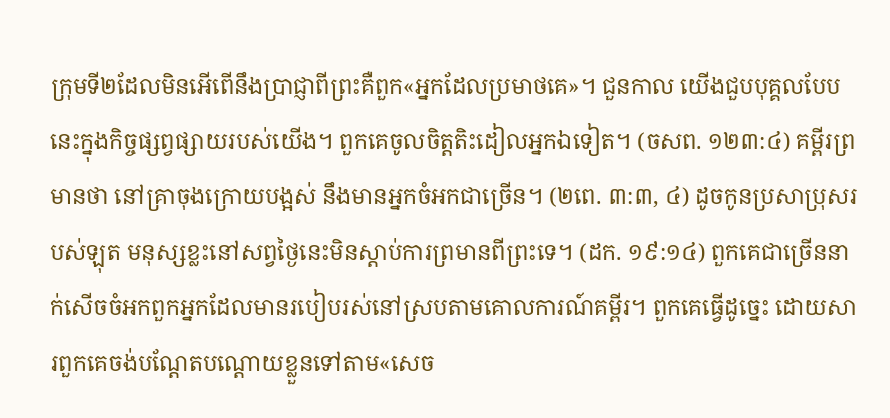ក្រុមទី២ដែលមិនអើពើនឹងប្រាជ្ញាពីព្រះគឺពួក«អ្នកដែលប្រមាថគេ»។ ជួនកាល យើងជួបបុគ្គលបែបនេះក្នុងកិច្ចផ្សព្វផ្សាយរបស់យើង។ ពួកគេចូលចិត្តតិះដៀលអ្នកឯទៀត។ (ចសព. ១២៣:៤) គម្ពីរព្រមានថា នៅគ្រាចុងក្រោយបង្អស់ នឹងមានអ្នកចំអកជាច្រើន។ (២ពេ. ៣:៣, ៤) ដូចកូនប្រសាប្រុសរបស់ឡុត មនុស្សខ្លះនៅសព្វថ្ងៃនេះមិនស្ដាប់ការព្រមានពីព្រះទេ។ (ដក. ១៩:១៤) ពួកគេជាច្រើននាក់សើចចំអកពួកអ្នកដែលមានរបៀបរស់នៅស្របតាមគោលការណ៍គម្ពីរ។ ពួកគេធ្វើដូច្នេះ ដោយសារពួកគេចង់បណ្ដែតបណ្ដោយខ្លួនទៅតាម«សេច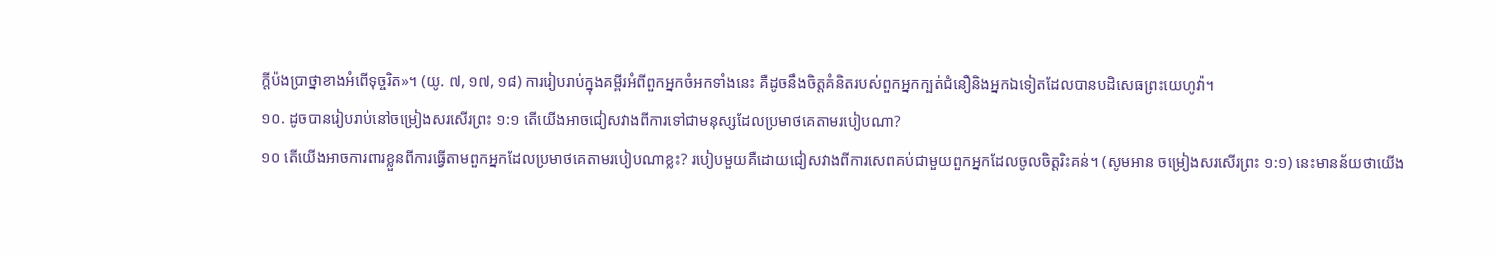ក្ដីប៉ងប្រាថ្នាខាងអំពើទុច្ចរិត»។ (យូ. ៧, ១៧, ១៨) ការរៀបរាប់ក្នុងគម្ពីរអំពីពួកអ្នកចំអកទាំងនេះ គឺដូចនឹងចិត្តគំនិតរបស់ពួកអ្នកក្បត់ជំនឿនិងអ្នកឯទៀតដែលបានបដិសេធព្រះយេហូវ៉ា។
១០. ដូចបានរៀបរាប់នៅចម្រៀងសរសើរព្រះ ១:១ តើយើងអាចជៀសវាងពីការទៅជាមនុស្សដែលប្រមាថគេតាមរបៀបណា?
១០ តើយើងអាចការពារខ្លួនពីការធ្វើតាមពួកអ្នកដែលប្រមាថគេតាមរបៀបណាខ្លះ? របៀបមួយគឺដោយជៀសវាងពីការសេពគប់ជាមួយពួកអ្នកដែលចូលចិត្តរិះគន់។ (សូមអាន ចម្រៀងសរសើរព្រះ ១:១) នេះមានន័យថាយើង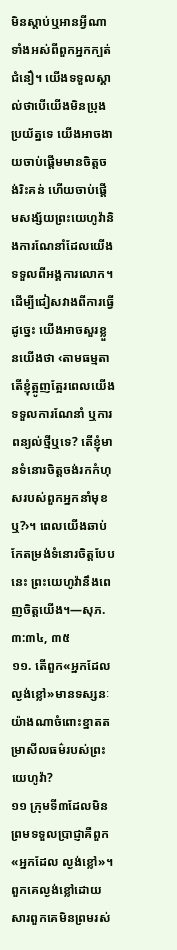មិនស្ដាប់ឬអានអ្វីណាទាំងអស់ពីពួកអ្នកក្បត់ជំនឿ។ យើងទទួលស្គាល់ថាបើយើងមិនប្រុងប្រយ័ត្នទេ យើងអាចងាយចាប់ផ្ដើមមានចិត្តចង់រិះគន់ ហើយចាប់ផ្ដើមសង្ស័យព្រះយេហូវ៉ានិងការណែនាំដែលយើងទទួលពីអង្គការលោក។ ដើម្បីជៀសវាងពីការធ្វើដូច្នេះ យើងអាចសួរខ្លួនយើងថា ‹តាមធម្មតា តើខ្ញុំត្អូញត្អែរពេលយើងទទួលការណែនាំ ឬការពន្យល់ថ្មីឬទេ? តើខ្ញុំមានទំនោរចិត្តចង់រកកំហុសរបស់ពួកអ្នកនាំមុខឬ?›។ ពេលយើងឆាប់កែតម្រង់ទំនោរចិត្តបែបនេះ ព្រះយេហូវ៉ានឹងពេញចិត្តយើង។—សុភ. ៣:៣៤, ៣៥
១១. តើពួក«អ្នកដែលល្ងង់ខ្លៅ»មានទស្សនៈយ៉ាងណាចំពោះខ្នាតតម្រាសីលធម៌របស់ព្រះយេហូវ៉ា?
១១ ក្រុមទី៣ដែលមិនព្រមទទួលប្រាជ្ញាគឺពួក«អ្នកដែល ល្ងង់ខ្លៅ»។ ពួកគេល្ងង់ខ្លៅដោយសារពួកគេមិនព្រមរស់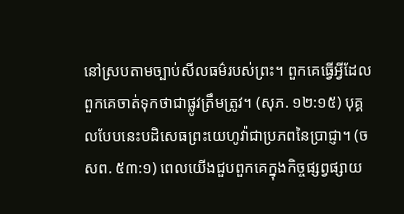នៅស្របតាមច្បាប់សីលធម៌របស់ព្រះ។ ពួកគេធ្វើអ្វីដែលពួកគេចាត់ទុកថាជាផ្លូវត្រឹមត្រូវ។ (សុភ. ១២:១៥) បុគ្គលបែបនេះបដិសេធព្រះយេហូវ៉ាជាប្រភពនៃប្រាជ្ញា។ (ចសព. ៥៣:១) ពេលយើងជួបពួកគេក្នុងកិច្ចផ្សព្វផ្សាយ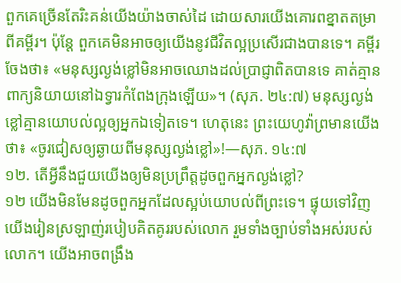ពួកគេច្រើនតែរិះគន់យើងយ៉ាងចាស់ដៃ ដោយសារយើងគោរពខ្នាតតម្រាពីគម្ពីរ។ ប៉ុន្តែ ពួកគេមិនអាចឲ្យយើងនូវជីវិតល្អប្រសើរជាងបានទេ។ គម្ពីរចែងថា៖ «មនុស្សល្ងង់ខ្លៅមិនអាចឈោងដល់ប្រាជ្ញាពិតបានទេ គាត់គ្មានពាក្យនិយាយនៅឯទ្វារកំពែងក្រុងឡើយ»។ (សុភ. ២៤:៧) មនុស្សល្ងង់ខ្លៅគ្មានយោបល់ល្អឲ្យអ្នកឯទៀតទេ។ ហេតុនេះ ព្រះយេហូវ៉ាព្រមានយើងថា៖ «ចូរជៀសឲ្យឆ្ងាយពីមនុស្សល្ងង់ខ្លៅ»!—សុភ. ១៤:៧
១២. តើអ្វីនឹងជួយយើងឲ្យមិនប្រព្រឹត្តដូចពួកអ្នកល្ងង់ខ្លៅ?
១២ យើងមិនមែនដូចពួកអ្នកដែលស្អប់យោបល់ពីព្រះទេ។ ផ្ទុយទៅវិញ យើងរៀនស្រឡាញ់របៀបគិតគូររបស់លោក រួមទាំងច្បាប់ទាំងអស់របស់លោក។ យើងអាចពង្រឹង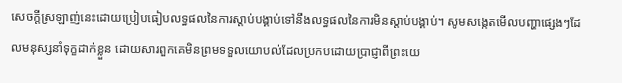សេចក្ដីស្រឡាញ់នេះដោយប្រៀបធៀបលទ្ធផលនៃការស្ដាប់បង្គាប់ទៅនឹងលទ្ធផលនៃការមិនស្ដាប់បង្គាប់។ សូមសង្កេតមើលបញ្ហាផ្សេងៗដែលមនុស្សនាំទុក្ខដាក់ខ្លួន ដោយសារពួកគេមិនព្រមទទួលយោបល់ដែលប្រកបដោយប្រាជ្ញាពីព្រះយេ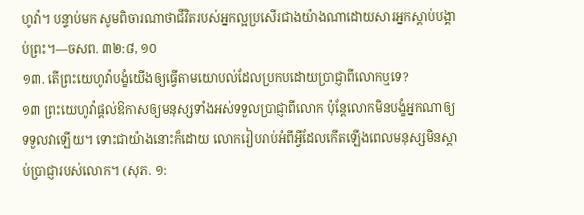ហូវ៉ា។ បន្ទាប់មក សូមពិចារណាថាជីវិតរបស់អ្នកល្អប្រសើរជាងយ៉ាងណាដោយសារអ្នកស្ដាប់បង្គាប់ព្រះ។—ចសព. ៣២:៨, ១០
១៣. តើព្រះយេហូវ៉ាបង្ខំយើងឲ្យធ្វើតាមយោបល់ដែលប្រកបដោយប្រាជ្ញាពីលោកឬទេ?
១៣ ព្រះយេហូវ៉ាផ្ដល់ឱកាសឲ្យមនុស្សទាំងអស់ទទួលប្រាជ្ញាពីលោក ប៉ុន្តែលោកមិនបង្ខំអ្នកណាឲ្យទទួលវាឡើយ។ ទោះជាយ៉ាងនោះក៏ដោយ លោករៀបរាប់អំពីអ្វីដែលកើតឡើងពេលមនុស្សមិនស្ដាប់ប្រាជ្ញារបស់លោក។ (សុភ. ១: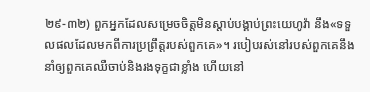២៩-៣២) ពួកអ្នកដែលសម្រេចចិត្តមិនស្ដាប់បង្គាប់ព្រះយេហូវ៉ា នឹង«ទទួលផលដែលមកពីការប្រព្រឹត្តរបស់ពួកគេ»។ របៀបរស់នៅរបស់ពួកគេនឹងនាំឲ្យពួកគេឈឺចាប់និងរងទុក្ខជាខ្លាំង ហើយនៅ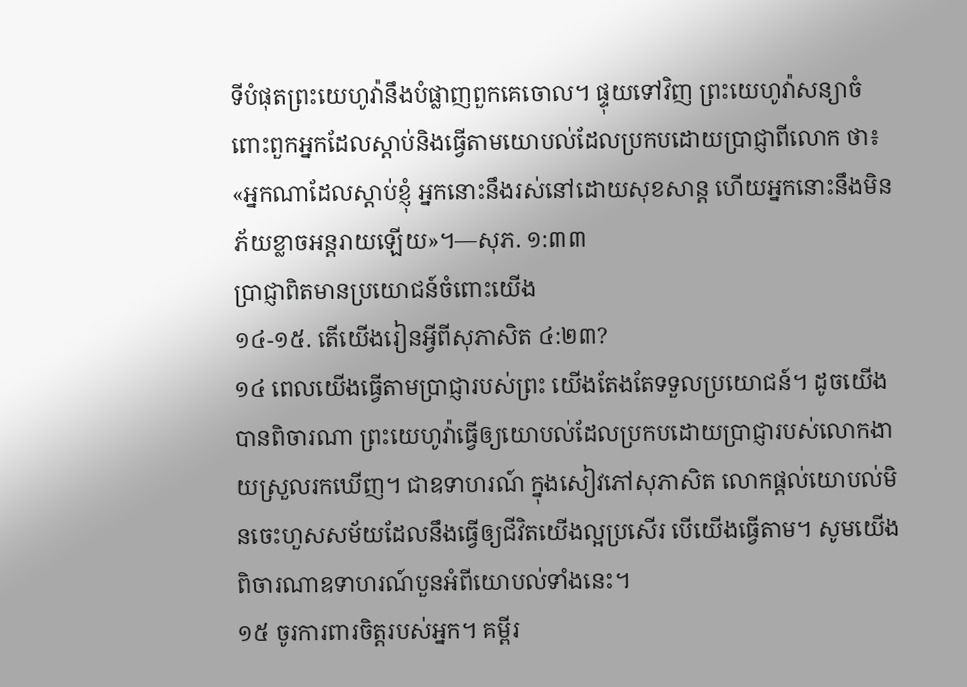ទីបំផុតព្រះយេហូវ៉ានឹងបំផ្លាញពួកគេចោល។ ផ្ទុយទៅវិញ ព្រះយេហូវ៉ាសន្យាចំពោះពួកអ្នកដែលស្ដាប់និងធ្វើតាមយោបល់ដែលប្រកបដោយប្រាជ្ញាពីលោក ថា៖ «អ្នកណាដែលស្ដាប់ខ្ញុំ អ្នកនោះនឹងរស់នៅដោយសុខសាន្ត ហើយអ្នកនោះនឹងមិនភ័យខ្លាចអន្តរាយឡើយ»។—សុភ. ១:៣៣
ប្រាជ្ញាពិតមានប្រយោជន៍ចំពោះយើង
១៤-១៥. តើយើងរៀនអ្វីពីសុភាសិត ៤:២៣?
១៤ ពេលយើងធ្វើតាមប្រាជ្ញារបស់ព្រះ យើងតែងតែទទួលប្រយោជន៍។ ដូចយើងបានពិចារណា ព្រះយេហូវ៉ាធ្វើឲ្យយោបល់ដែលប្រកបដោយប្រាជ្ញារបស់លោកងាយស្រួលរកឃើញ។ ជាឧទាហរណ៍ ក្នុងសៀវភៅសុភាសិត លោកផ្ដល់យោបល់មិនចេះហួសសម័យដែលនឹងធ្វើឲ្យជីវិតយើងល្អប្រសើរ បើយើងធ្វើតាម។ សូមយើងពិចារណាឧទាហរណ៍បួនអំពីយោបល់ទាំងនេះ។
១៥ ចូរការពារចិត្តរបស់អ្នក។ គម្ពីរ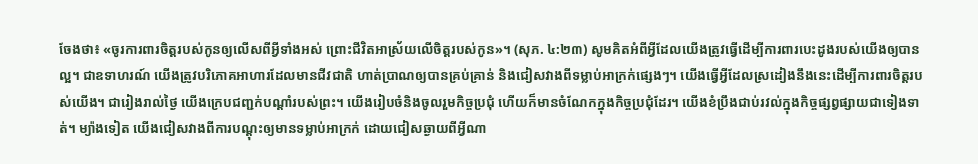ចែងថា៖ «ចូរការពារចិត្តរបស់កូនឲ្យលើសពីអ្វីទាំងអស់ ព្រោះជីវិតអាស្រ័យលើចិត្តរបស់កូន»។ (សុភ. ៤:២៣) សូមគិតអំពីអ្វីដែលយើងត្រូវធ្វើដើម្បីការពារបេះដូងរបស់យើងឲ្យបានល្អ។ ជាឧទាហរណ៍ យើងត្រូវបរិភោគអាហារដែលមានជីវជាតិ ហាត់ប្រាណឲ្យបានគ្រប់គ្រាន់ និងជៀសវាងពីទម្លាប់អាក្រក់ផ្សេងៗ។ យើងធ្វើអ្វីដែលស្រដៀងនឹងនេះដើម្បីការពារចិត្តរបស់យើង។ ជារៀងរាល់ថ្ងៃ យើងក្រេបជញ្ជក់បណ្ដាំរបស់ព្រះ។ យើងរៀបចំនិងចូលរួមកិច្ចប្រជុំ ហើយក៏មានចំណែកក្នុងកិច្ចប្រជុំដែរ។ យើងខំប្រឹងជាប់រវល់ក្នុងកិច្ចផ្សព្វផ្សាយជាទៀងទាត់។ ម្យ៉ាងទៀត យើងជៀសវាងពីការបណ្ដុះឲ្យមានទម្លាប់អាក្រក់ ដោយជៀសឆ្ងាយពីអ្វីណា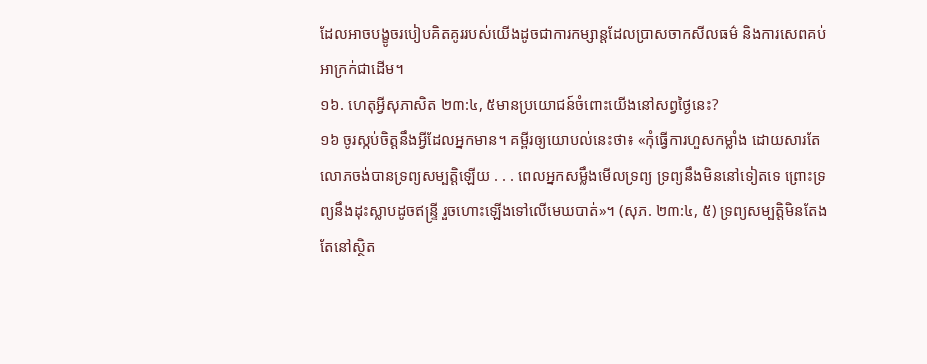ដែលអាចបង្ខូចរបៀបគិតគូររបស់យើងដូចជាការកម្សាន្តដែលប្រាសចាកសីលធម៌ និងការសេពគប់អាក្រក់ជាដើម។
១៦. ហេតុអ្វីសុភាសិត ២៣:៤, ៥មានប្រយោជន៍ចំពោះយើងនៅសព្វថ្ងៃនេះ?
១៦ ចូរស្កប់ចិត្តនឹងអ្វីដែលអ្នកមាន។ គម្ពីរឲ្យយោបល់នេះថា៖ «កុំធ្វើការហួសកម្លាំង ដោយសារតែលោភចង់បានទ្រព្យសម្បត្តិឡើយ . . . ពេលអ្នកសម្លឹងមើលទ្រព្យ ទ្រព្យនឹងមិននៅទៀតទេ ព្រោះទ្រព្យនឹងដុះស្លាបដូចឥន្ទ្រី រួចហោះឡើងទៅលើមេឃបាត់»។ (សុភ. ២៣:៤, ៥) ទ្រព្យសម្បត្តិមិនតែងតែនៅស្ថិត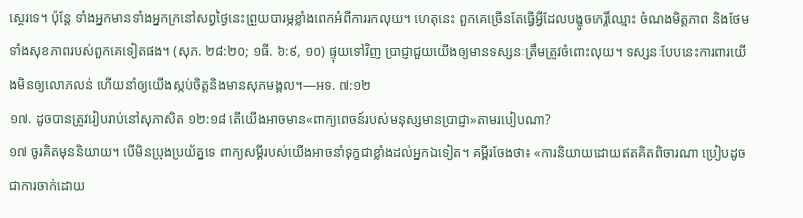ស្ថេរទេ។ ប៉ុន្តែ ទាំងអ្នកមានទាំងអ្នកក្រនៅសព្វថ្ងៃនេះព្រួយបារម្ភខ្លាំងពេកអំពីការរកលុយ។ ហេតុនេះ ពួកគេច្រើនតែធ្វើអ្វីដែលបង្ខូចកេរ្តិ៍ឈ្មោះ ចំណងមិត្តភាព និងថែមទាំងសុខភាពរបស់ពួកគេទៀតផង។ (សុភ. ២៨:២០; ១ធី. ៦:៩, ១០) ផ្ទុយទៅវិញ ប្រាជ្ញាជួយយើងឲ្យមានទស្សនៈត្រឹមត្រូវចំពោះលុយ។ ទស្សនៈបែបនេះការពារយើងមិនឲ្យលោភលន់ ហើយនាំឲ្យយើងស្កប់ចិត្តនិងមានសុភមង្គល។—អទ. ៧:១២
១៧. ដូចបានត្រូវរៀបរាប់នៅសុភាសិត ១២:១៨ តើយើងអាចមាន«ពាក្យពេចន៍របស់មនុស្សមានប្រាជ្ញា»តាមរបៀបណា?
១៧ ចូរគិតមុននិយាយ។ បើមិនប្រុងប្រយ័ត្នទេ ពាក្យសម្ដីរបស់យើងអាចនាំទុក្ខជាខ្លាំងដល់អ្នកឯទៀត។ គម្ពីរចែងថា៖ «ការនិយាយដោយឥតគិតពិចារណា ប្រៀបដូចជាការចាក់ដោយ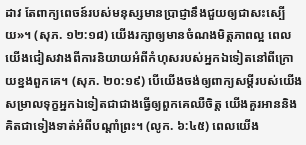ដាវ តែពាក្យពេចន៍របស់មនុស្សមានប្រាជ្ញានឹងជួយឲ្យជាសះស្បើយ»។ (សុភ. ១២:១៨) យើងរក្សាឲ្យមានចំណងមិត្តភាពល្អ ពេលយើងជៀសវាងពីការនិយាយអំពីកំហុសរបស់អ្នកឯទៀតនៅពីក្រោយខ្នងពួកគេ។ (សុភ. ២០:១៩) បើយើងចង់ឲ្យពាក្យសម្ដីរបស់យើងសម្រាលទុក្ខអ្នកឯទៀតជាជាងធ្វើឲ្យពួកគេឈឺចិត្ត យើងគួរអាននិងគិតជាទៀងទាត់អំពីបណ្ដាំព្រះ។ (លូក. ៦:៤៥) ពេលយើង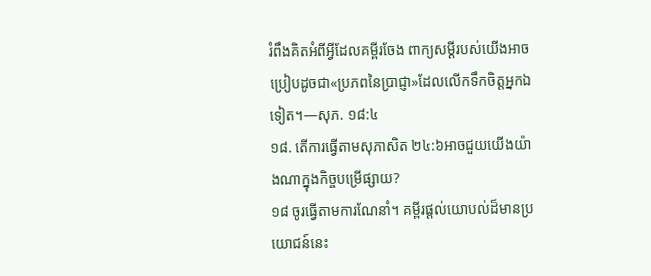រំពឹងគិតអំពីអ្វីដែលគម្ពីរចែង ពាក្យសម្ដីរបស់យើងអាចប្រៀបដូចជា«ប្រភពនៃប្រាជ្ញា»ដែលលើកទឹកចិត្តអ្នកឯទៀត។—សុភ. ១៨:៤
១៨. តើការធ្វើតាមសុភាសិត ២៤:៦អាចជួយយើងយ៉ាងណាក្នុងកិច្ចបម្រើផ្សាយ?
១៨ ចូរធ្វើតាមការណែនាំ។ គម្ពីរផ្ដល់យោបល់ដ៏មានប្រយោជន៍នេះ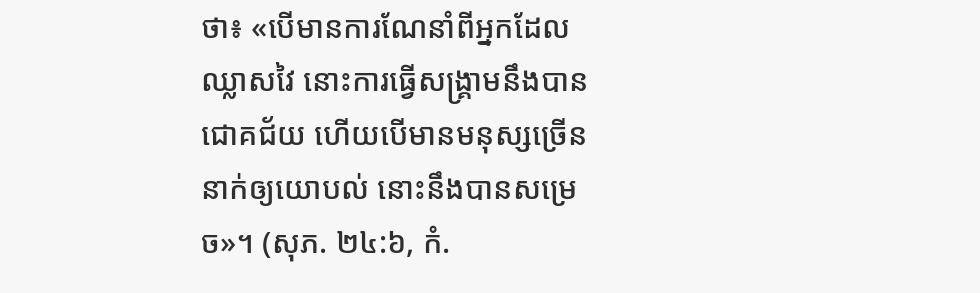ថា៖ «បើមានការណែនាំពីអ្នកដែលឈ្លាសវៃ នោះការធ្វើសង្គ្រាមនឹងបានជោគជ័យ ហើយបើមានមនុស្សច្រើននាក់ឲ្យយោបល់ នោះនឹងបានសម្រេច»។ (សុភ. ២៤:៦, កំ.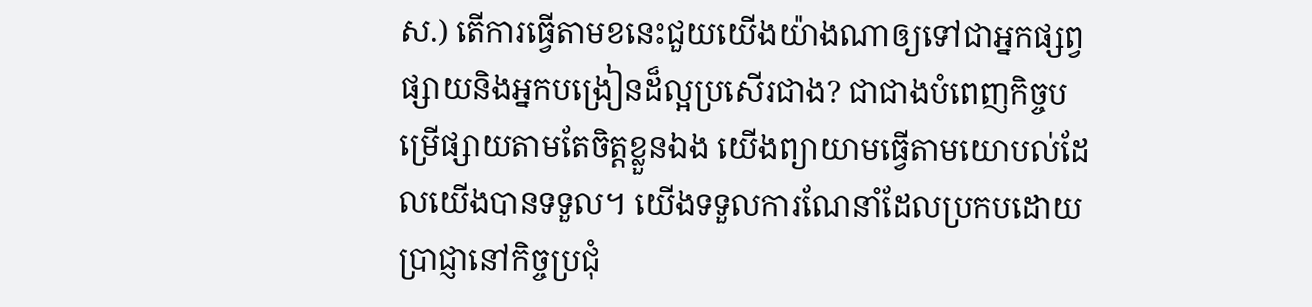ស.) តើការធ្វើតាមខនេះជួយយើងយ៉ាងណាឲ្យទៅជាអ្នកផ្សព្វផ្សាយនិងអ្នកបង្រៀនដ៏ល្អប្រសើរជាង? ជាជាងបំពេញកិច្ចបម្រើផ្សាយតាមតែចិត្តខ្លួនឯង យើងព្យាយាមធ្វើតាមយោបល់ដែលយើងបានទទួល។ យើងទទួលការណែនាំដែលប្រកបដោយប្រាជ្ញានៅកិច្ចប្រជុំ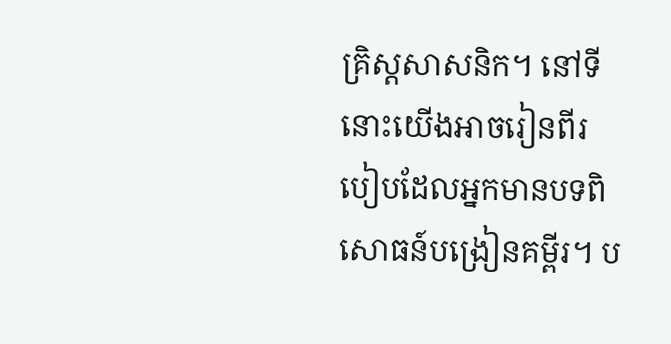គ្រិស្តសាសនិក។ នៅទីនោះយើងអាចរៀនពីរបៀបដែលអ្នកមានបទពិសោធន៍បង្រៀនគម្ពីរ។ ប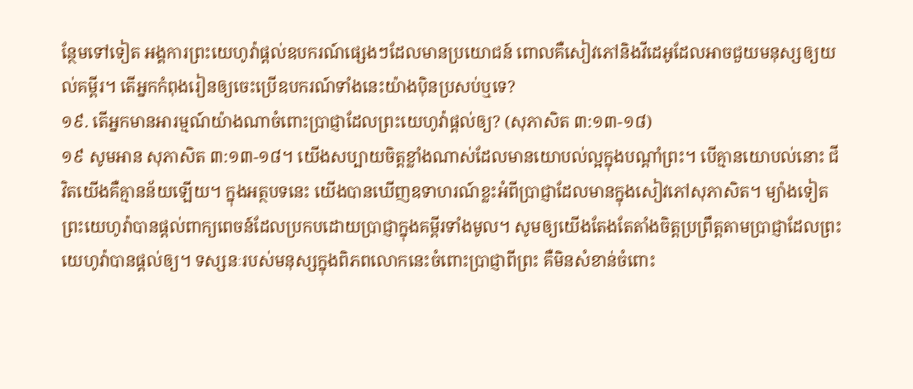ន្ថែមទៅទៀត អង្គការព្រះយេហូវ៉ាផ្ដល់ឧបករណ៍ផ្សេងៗដែលមានប្រយោជន៍ ពោលគឺសៀវភៅនិងវីដេអូដែលអាចជួយមនុស្សឲ្យយល់គម្ពីរ។ តើអ្នកកំពុងរៀនឲ្យចេះប្រើឧបករណ៍ទាំងនេះយ៉ាងប៉ិនប្រសប់ឬទេ?
១៩. តើអ្នកមានអារម្មណ៍យ៉ាងណាចំពោះប្រាជ្ញាដែលព្រះយេហូវ៉ាផ្ដល់ឲ្យ? (សុភាសិត ៣:១៣-១៨)
១៩ សូមអាន សុភាសិត ៣:១៣-១៨។ យើងសប្បាយចិត្តខ្លាំងណាស់ដែលមានយោបល់ល្អក្នុងបណ្ដាំព្រះ។ បើគ្មានយោបល់នោះ ជីវិតយើងគឺគ្មានន័យឡើយ។ ក្នុងអត្ថបទនេះ យើងបានឃើញឧទាហរណ៍ខ្លះអំពីប្រាជ្ញាដែលមានក្នុងសៀវភៅសុភាសិត។ ម្យ៉ាងទៀត ព្រះយេហូវ៉ាបានផ្ដល់ពាក្យពេចន៍ដែលប្រកបដោយប្រាជ្ញាក្នុងគម្ពីរទាំងមូល។ សូមឲ្យយើងតែងតែតាំងចិត្តប្រព្រឹត្តតាមប្រាជ្ញាដែលព្រះយេហូវ៉ាបានផ្ដល់ឲ្យ។ ទស្សនៈរបស់មនុស្សក្នុងពិភពលោកនេះចំពោះប្រាជ្ញាពីព្រះ គឺមិនសំខាន់ចំពោះ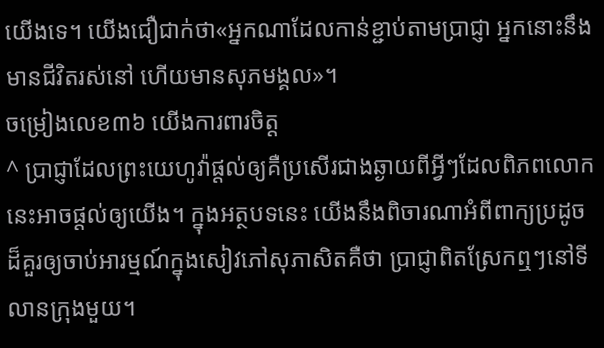យើងទេ។ យើងជឿជាក់ថា«អ្នកណាដែលកាន់ខ្ជាប់តាមប្រាជ្ញា អ្នកនោះនឹងមានជីវិតរស់នៅ ហើយមានសុភមង្គល»។
ចម្រៀងលេខ៣៦ យើងការពារចិត្ត
^ ប្រាជ្ញាដែលព្រះយេហូវ៉ាផ្ដល់ឲ្យគឺប្រសើរជាងឆ្ងាយពីអ្វីៗដែលពិភពលោកនេះអាចផ្ដល់ឲ្យយើង។ ក្នុងអត្ថបទនេះ យើងនឹងពិចារណាអំពីពាក្យប្រដូចដ៏គួរឲ្យចាប់អារម្មណ៍ក្នុងសៀវភៅសុភាសិតគឺថា ប្រាជ្ញាពិតស្រែកឮៗនៅទីលានក្រុងមួយ។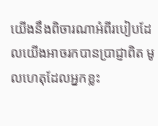យើងនឹងពិចារណាអំពីរបៀបដែលយើងអាចរកបានប្រាជ្ញាពិត មូលហេតុដែលអ្នកខ្លះ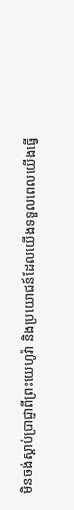មិនចង់ស្ដាប់ប្រាជ្ញាពីព្រះយេហូវ៉ា និងប្រយោជន៍ដែលយើងទទួលពេលយើងធ្វើ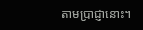តាមប្រាជ្ញានោះ។